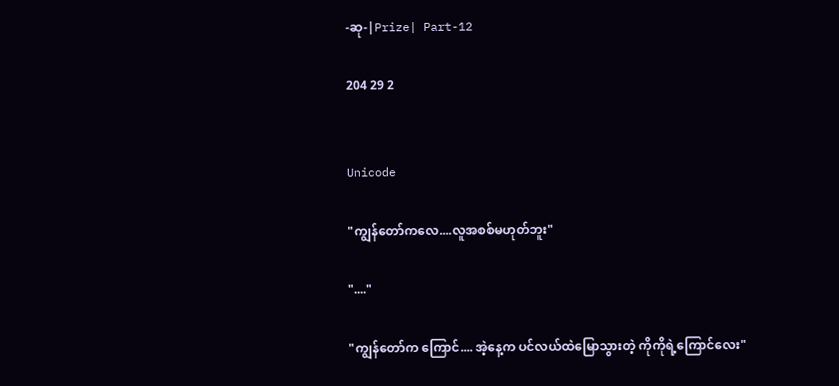-ဆု-|Prize| Part-12

204 29 2


Unicode

"ကျွန်တော်ကလေ....လူအစစ်မဟုတ်ဘူး"

"...."

"ကျွန်တော်က ကြောင်.... အဲ့နေ့က ပင်လယ်ထဲမြောသွားတဲ့ ကိုကိုရဲ့ကြောင်လေး"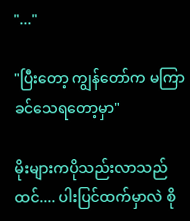"..."

"ပြီးတော့ ကျွန်တော်က မကြာခင်သေရတော့မှာ"

မိုး‌များကပိုသည်းလာသည်ထင်.... ပါးပြင်ထက်မှာလဲ စို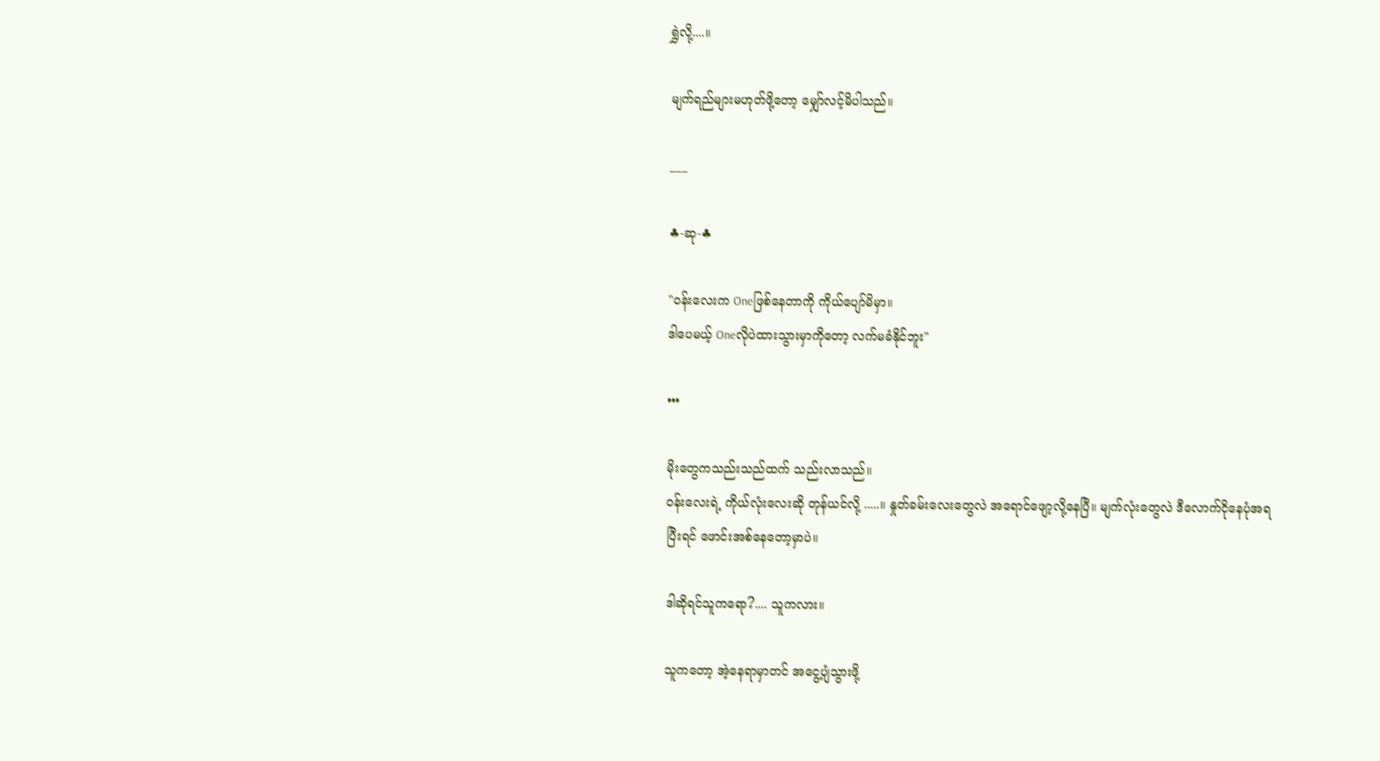ရွှဲလို့....။

မျက်ရည်များမဟုတ်‌ဖို့တော့ မျှော်လင့်မိပါသည်။

___

♣-ဆု-♣

"၀န်းလေးက Oneဖြစ်နေတာကို ကိုယ်ပျော်မိမှာ။
ဒါပေမယ့် Oneလိုပဲထားသွားမှာကိုတော့ လက်မခံနိုင်ဘူး"

•••

မိုးတွေကသည်းသည်ထက် သည်းလာသည်။
၀န်းလေးရဲ့ ကိုယ်လုံးလေးဆို တုန်ယင်လို့ .....။ နှုတ်ခမ်းလေးတွေလဲ အရောင်ဖျော့လို့နေပြီ။ မျက်လုံးတွေလဲ ဒီလောက်ငိုနေပုံအရ ပြီးရင် ဖောင်းအစ်နေတော့မှာပဲ။

ဒါဆိုရင်သူကရော?.... သူကလား။

သူကတော့ အဲ့နေရာမှာတင် အငွေ့ပျံသွားဖို့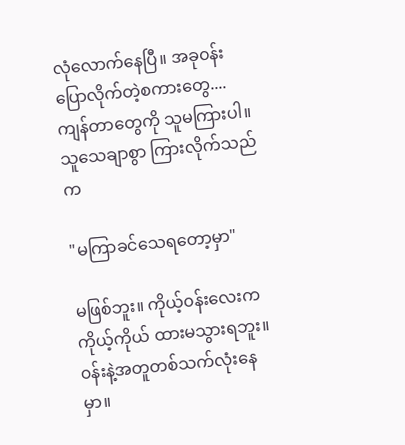လုံလောက်နေပြီ။ အခု၀န်းပြောလိုက်တဲ့စကားတွေ.... ကျန်တာတွေကို သူမကြားပါ။ သူသေချာစွာ ကြားလိုက်သည်က

"မကြာခင်သေရတော့မှာ"

မဖြစ်ဘူး။ ကိုယ့်၀န်းလေးက ကိုယ့်ကိုယ် ထားမသွားရဘူး။ ၀န်းနဲ့အတူတစ်သက်လုံးနေမှာ။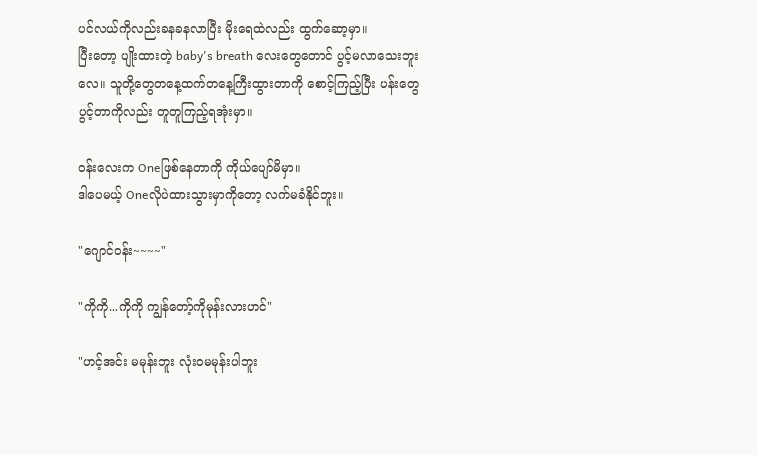ပင်လယ်ကိုလည်းခနခနလာပြီး မိုးရေထဲလည်း ထွက်ဆော့မှာ။
ပြီးတော့ ပျိုးထားတဲ့ baby's breath လေးတွေတောင် ပွင့်မလာသေးဘူးလေ။ သူတို့တွေတနေ့ထက်တနေ့ကြီးထွားတာကို စောင့်ကြည့်ပြီး ပန်းတွေပွင့်တာကိုလည်း တူတူကြည့်ရအုံးမှာ။

၀န်းလေးက Oneဖြစ်နေတာကို ကိုယ်ပျော်မိမှာ။
ဒါပေမယ့် Oneလိုပဲထားသွားမှာကိုတော့ လက်မခံနိုင်ဘူး။

"ဂျောင်၀န်း~~~~"

"ကိုကို...ကိုကို ကျွန်တော့်ကိုမုန်းလားဟင်"

"ဟင့်အင်း မမုန်းဘူး လုံး၀မမုန်းပါဘူး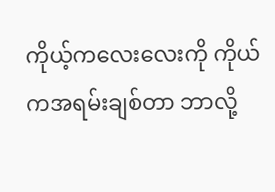ကိုယ့်ကလေးလေးကို ကိုယ်ကအရမ်းချစ်တာ ဘာလို့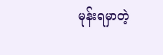မုန်းရမှာတဲ့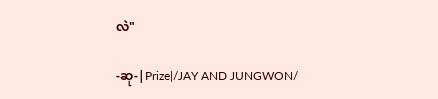လဲ"

-ဆု-|Prize|/JAY AND JUNGWON/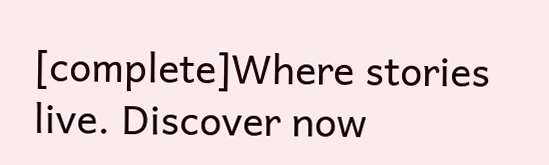[complete]Where stories live. Discover now